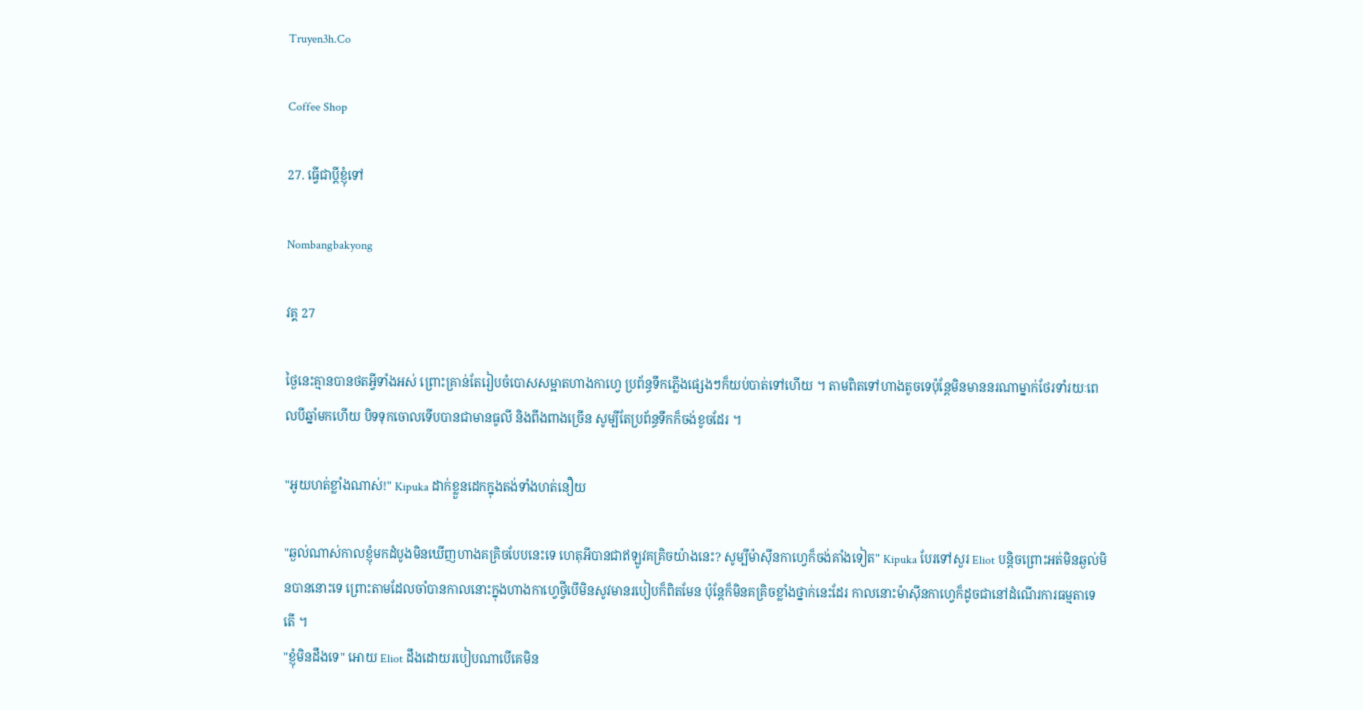Truyen3h.Co

Coffee Shop

27. ធ្វើជាប្ដីខ្ញុំទៅ

Nombangbakyong

វគ្គ 27

ថ្ងៃនេះគ្មានបានថតអ្វីទាំងអស់ ព្រោះគ្រាន់តែរៀបចំបោសសម្អាតហាងកាហ្វេ ប្រព័ន្ធទឹកភ្លើងផ្សេងៗក៏យប់បាត់ទៅហើយ ។ តាមពិតទៅហាងតូចទេប៉ុន្តែមិនមាននរណាម្នាក់ថែរទាំរយៈពេលបីឆ្នាំមកហើយ បិទទុកចោលទើបបានជាមានធូលី និងពីងពាងច្រើន សូម្បីតែប្រព័ន្ធទឹកក៏ចង់ខូចដែរ ។

"អូយហត់ខ្លាំងណាស់!" Kipuka ដាក់ខ្លួនដេកក្នុងតង់ទាំងហត់នឿយ

"ឆ្ងល់ណាស់កាលខ្ញុំមកដំបូងមិនឃើញហាងគគ្រិចបែបនេះទេ ហេតុអីបានជាឥឡូវគគ្រិចយ៉ាងនេះ? សូម្បីម៉ាស៊ីនកាហ្វេក៏ចង់គាំងទៀត" Kipuka បែរទៅសួរ Eliot បន្តិចព្រោះអត់មិនឆ្ងល់មិនបាននោះទេ ព្រោះតាមដែលចាំបានកាលនោះក្នុងហាងកាហ្វេថ្វីបើមិនសូវមានរបៀបក៏ពិតមែន ប៉ុន្តែក៏មិនគគ្រិចខ្លាំងថ្នាក់នេះដែរ កាលនោះម៉ាស៊ីនកាហ្វេក៏ដូចជានៅដំណើរការធម្មតាទេតើ ។
"ខ្ញុំមិនដឹងទេ" អោយ Eliot ដឹងដោយរបៀបណាបើគេមិន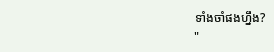ទាំងចាំផងហ្នឹង?
"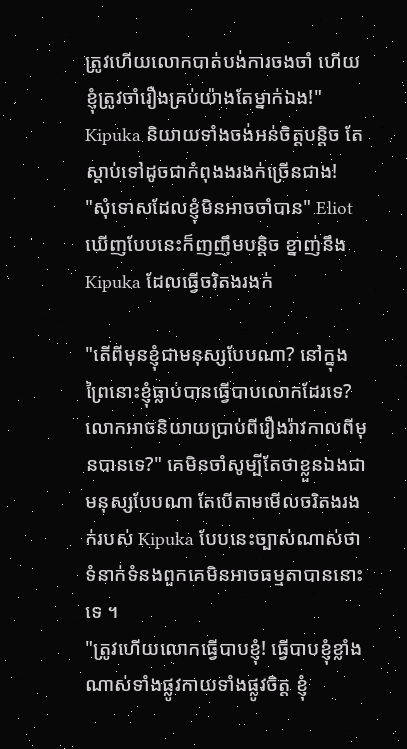ត្រូវហើយលោកបាត់បង់ការចងចាំ ហើយខ្ញុំត្រូវចាំរឿងគ្រប់យ៉ាងតែម្នាក់ឯង!" Kipuka និយាយទាំងចង់អន់ចិត្តបន្តិច តែស្ដាប់ទៅដូចជាកំពុងងរងក់ច្រើនជាង!
"សុំទោសដែលខ្ញុំមិនអាចចាំបាន" Eliot ឃើញបែបនេះក៏ញញឹមបន្តិច ខ្នាញ់នឹង Kipuka ដែលធ្វើចរិតងរងក់

"តើពីមុនខ្ញុំជាមនុស្សបែបណា? នៅក្នុងព្រៃនោះខ្ញុំធ្លាប់បានធ្វើបាបលោកដែរទេ? លោកអាចនិយាយប្រាប់ពីរឿងរ៉ាវកាលពីមុនបានទេ?" គេមិនចាំសូម្បីតែថាខ្លួនឯងជាមនុស្សបែបណា តែបើតាមមើលចរិតងរងក់របស់ Kipuka បែបនេះច្បាស់ណាស់ថាទំនាក់ទំនងពួកគេមិនអាចធម្មតាបាននោះទេ ។
"ត្រូវហើយលោកធ្វើបាបខ្ញុំ! ធ្វើបាបខ្ញុំខ្លាំងណាស់ទាំងផ្លូវកាយទាំងផ្លូវចិត្ត ខ្ញុំ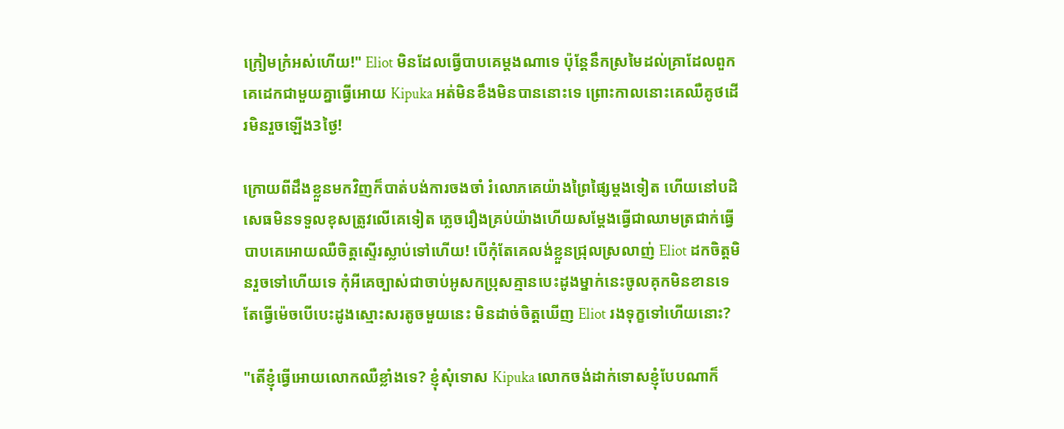ក្រៀមក្រំអស់ហើយ!" Eliot មិនដែលធ្វើបាបគេម្ដងណាទេ ប៉ុន្តែនឹកស្រមៃដល់គ្រាដែលពួកគេដេកជាមួយគ្នាធ្វើអោយ Kipuka អត់មិនខឹងមិនបាននោះទេ ព្រោះកាលនោះគេឈឺគូថដើរមិនរួចឡើង3ថ្ងៃ!

ក្រោយពីដឹងខ្លួនមកវិញក៏បាត់បង់ការចងចាំ រំលោភគេយ៉ាងព្រៃផ្សៃម្ដងទៀត ហើយនៅបដិសេធមិនទទួលខុសត្រូវលើគេទៀត ភ្លេចរឿងគ្រប់យ៉ាងហើយសម្ដែងធ្វើជាឈាមត្រជាក់ធ្វើបាបគេអោយឈឺចិត្តស្ទើរស្លាប់ទៅហើយ! បើកុំតែគេលង់ខ្លួនជ្រុលស្រលាញ់ Eliot ដកចិត្តមិនរួចទៅហើយទេ កុំអីគេច្បាស់ជាចាប់អូសកប្រុសគ្មានបេះដូងម្នាក់នេះចូលគុកមិនខានទេ តែធ្វើម៉េចបើបេះដូងស្មោះសរតូចមួយនេះ មិនដាច់ចិត្តឃើញ Eliot រងទុក្ខទៅហើយនោះ?

"តើខ្ញុំធ្វើអោយលោកឈឺខ្លាំងទេ? ខ្ញុំសុំទោស Kipuka លោកចង់ដាក់ទោសខ្ញុំបែបណាក៏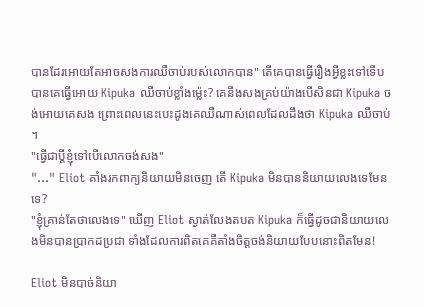បានដែរអោយតែអាចសងការឈឺចាប់របស់លោកបាន" តើគេបានធ្វើរឿងអ្វីខ្លះទៅទើបបានគេធ្វើអោយ Kipuka ឈឺចាប់ខ្លាំងម្ល៉េះ? គេនឹងសងគ្រប់យ៉ាងបើសិនជា Kipuka ចង់អោយគេសង ព្រោះពេលនេះបេះដូងគេឈឺណាស់ពេលដែលដឹងថា Kipuka ឈឺចាប់ ។
"ធ្វើជាប្ដីខ្ញុំទៅបើលោកចង់សង"
"..." Eliot គាំងរកពាក្យនិយាយមិនចេញ តើ Kipuka មិនបាននិយាយលេងទេមែនទេ?
"ខ្ញុំគ្រាន់តែថាលេងទេ" ឃើញ Eliot ស្ងាត់លែងតបត Kipuka ក៏ធ្វើដូចជានិយាយលេងមិនបានប្រាកដប្រជា ទាំងដែលការពិតគេគឺតាំងចិត្តចង់និយាយបែបនោះពិតមែន!

Eliot មិនបាច់និយា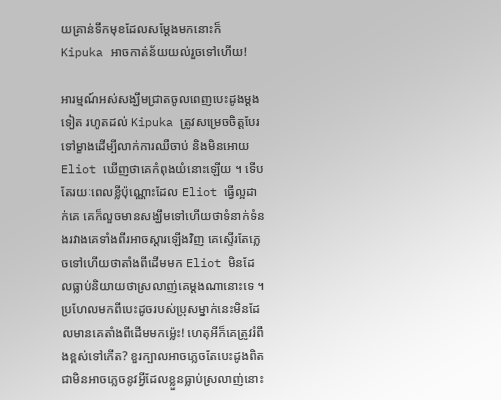យគ្រាន់ទឹកមុខដែលសម្ដែងមកនោះក៏ Kipuka អាចកាត់ន័យយល់រួចទៅហើយ!

អារម្មណ៍អស់សង្ឃឹមជ្រាតចូលពេញបេះដូងម្ដងទៀត រហូតដល់ Kipuka ត្រូវសម្រេចចិត្តបែរទៅម្ខាងដើម្បីលាក់ការឈឺចាប់ និងមិនអោយ Eliot ឃើញថាគេកំពុងយំនោះឡើយ ។ ទើបតែរយៈពេលខ្លីប៉ុណ្ណោះដែល Eliot ធ្វើល្អដាក់គេ គេក៏លួចមានសង្ឃឹមទៅហើយថាទំនាក់ទំនងរវាងគេទាំងពីរអាចស្ដារឡើងវិញ គេស្ទើរតែភ្លេចទៅហើយថាតាំងពីដើមមក Eliot មិនដែលធ្លាប់និយាយថាស្រលាញ់គេម្ដងណានោះទេ ។ ប្រហែលមកពីបេះដូចរបស់ប្រុសម្នាក់នេះមិនដែលមានគេតាំងពីដើមមកម្ល៉េះ! ហេតុអីក៏គេត្រូវរំពឹងខ្ពស់ទៅកើត? ខួរក្បាលអាចភ្លេចតែបេះដូងពិតជាមិនអាចភ្លេចនូវអ្វីដែលខ្លួនធ្លាប់ស្រលាញ់នោះ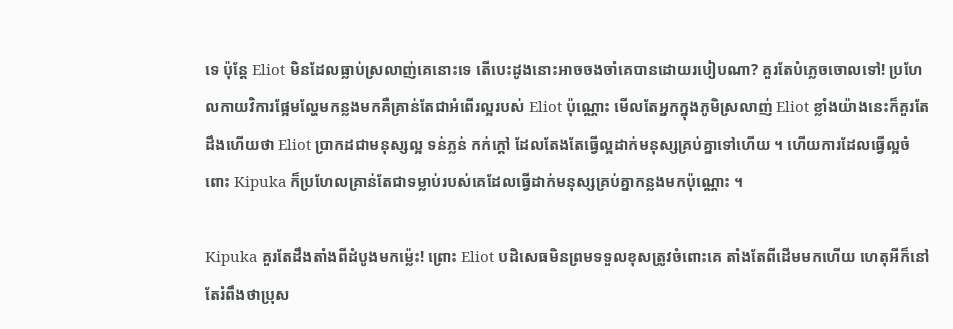ទេ ប៉ុន្តែ Eliot មិនដែលធ្លាប់ស្រលាញ់គេនោះទេ តើបេះដូងនោះអាចចងចាំគេបានដោយរបៀបណា? គួរតែបំភ្លេចចោលទៅ! ប្រហែលកាយវិការផ្អែមល្ហែមកន្លងមកគឺគ្រាន់តែជាអំពើរល្អរបស់ Eliot ប៉ុណ្ណោះ មើលតែអ្នកក្នុងភូមិស្រលាញ់ Eliot ខ្លាំងយ៉ាងនេះក៏គួរតែដឹងហើយថា Eliot ប្រាកដជាមនុស្សល្អ ទន់ភ្លន់ កក់ក្ដៅ ដែលតែងតែធ្វើល្អដាក់មនុស្សគ្រប់គ្នាទៅហើយ ។ ហើយការដែលធ្វើល្អចំពោះ Kipuka ក៏ប្រហែលគ្រាន់តែជាទម្លាប់របស់គេដែលធ្វើដាក់មនុស្សគ្រប់គ្នាកន្លងមកប៉ុណ្ណោះ ។

Kipuka គួរតែដឹងតាំងពីដំបូងមកម្ល៉េះ! ព្រោះ Eliot បដិសេធមិនព្រមទទួលខុសត្រូវចំពោះគេ តាំងតែពីដើមមកហើយ ហេតុអីក៏នៅតែរំពឹងថាប្រុស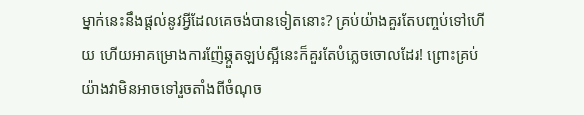ម្នាក់នេះនឹងផ្ដល់នូវអ្វីដែលគេចង់បានទៀតនោះ? គ្រប់យ៉ាងគួរតែបញ្ចប់ទៅហើយ ហើយអាគម្រោងការញ៉ែឆ្កួតឡប់ស្អីនេះក៏គួរតែបំភ្លេចចោលដែរ! ព្រោះគ្រប់យ៉ាងវាមិនអាចទៅរួចតាំងពីចំណុច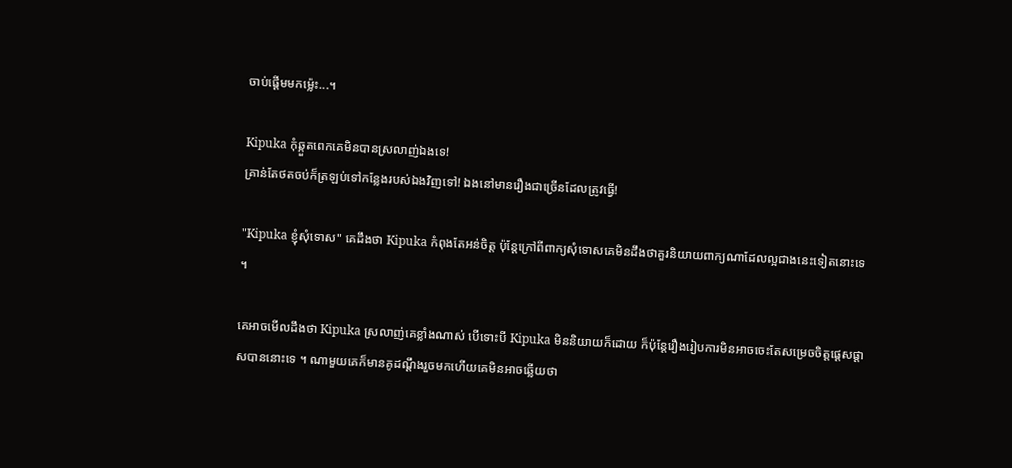ចាប់ផ្ដើមមកម្ល៉េះ...។

Kipuka កុំឆ្កួតពេកគេមិនបានស្រលាញ់ឯងទេ!
គ្រាន់តែថតចប់ក៏ត្រឡប់ទៅកន្លែងរបស់ឯងវិញទៅ! ឯងនៅមានរឿងជាច្រើនដែលត្រូវធ្វើ!

"Kipuka ខ្ញុំសុំទោស" គេដឹងថា Kipuka កំពុងតែអន់ចិត្ត ប៉ុន្តែក្រៅពីពាក្យសុំទោសគេមិនដឹងថាគួរនិយាយពាក្យណាដែលល្អជាងនេះទៀតនោះទេ ។

គេអាចមើលដឹងថា Kipuka ស្រលាញ់គេខ្លាំងណាស់ បើទោះបី Kipuka មិននិយាយក៏ដោយ ក៏ប៉ុន្តែរឿងរៀបការមិនអាចចេះតែសម្រេចចិត្តផ្ដេសផ្ដាសបាននោះទេ ។ ណាមួយគេក៏មានគូដណ្ដឹងរួចមកហើយគេមិនអាចឆ្លើយថា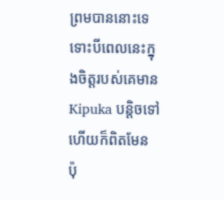ព្រមបាននោះទេ ទោះបីពេលនេះក្នុងចិត្តរបស់គេមាន Kipuka បន្តិចទៅហើយក៏ពិតមែន ប៉ុ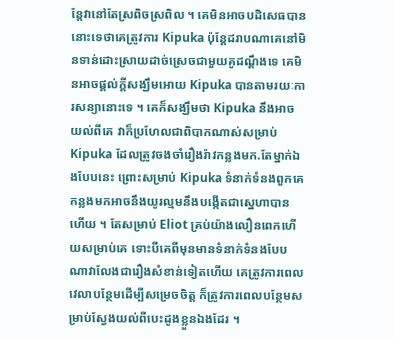ន្តែវានៅតែស្រពិចស្រពិល ។ គេមិនអាចបដិសេធបាននោះទេថាគេត្រូវការ Kipuka ប៉ុន្តែដរាបណាគេនៅមិនទាន់ដោះស្រាយដាច់ស្រេចជាមួយគូដណ្ដឹងទេ គេមិនអាចផ្ដល់ក្ដីសង្ឃឹមអោយ Kipuka បានតាមរយៈការសន្យានោះទេ ។ គេក៏សង្ឃឹមថា Kipuka នឹងអាចយល់ពីគេ វាក៏ប្រហែលជាពិបាកណាស់សម្រាប់ Kipuka ដែលត្រូវចងចាំរឿងរ៉ាវកន្លងមក.តែម្នាក់ឯងបែបនេះ ព្រោះសម្រាប់ Kipuka ទំនាក់ទំនងពួកគេកន្លងមកអាចនឹងយូរល្មមនឹងបង្កើតជាស្នេហាបានហើយ ។ តែសម្រាប់ Eliot គ្រប់យ៉ាងលឿនពេកហើយសម្រាប់គេ ទោះបីគេពីមុនមានទំនាក់ទំនងបែបណាវាលែងជារឿងសំខាន់ទៀតហើយ គេត្រូវការពេលវេលាបន្ថែមដើម្បីសម្រេចចិត្ត ក៏ត្រូវការពេលបន្ថែមសម្រាប់ស្វែងយល់ពីបេះដូងខ្លួនឯងដែរ ។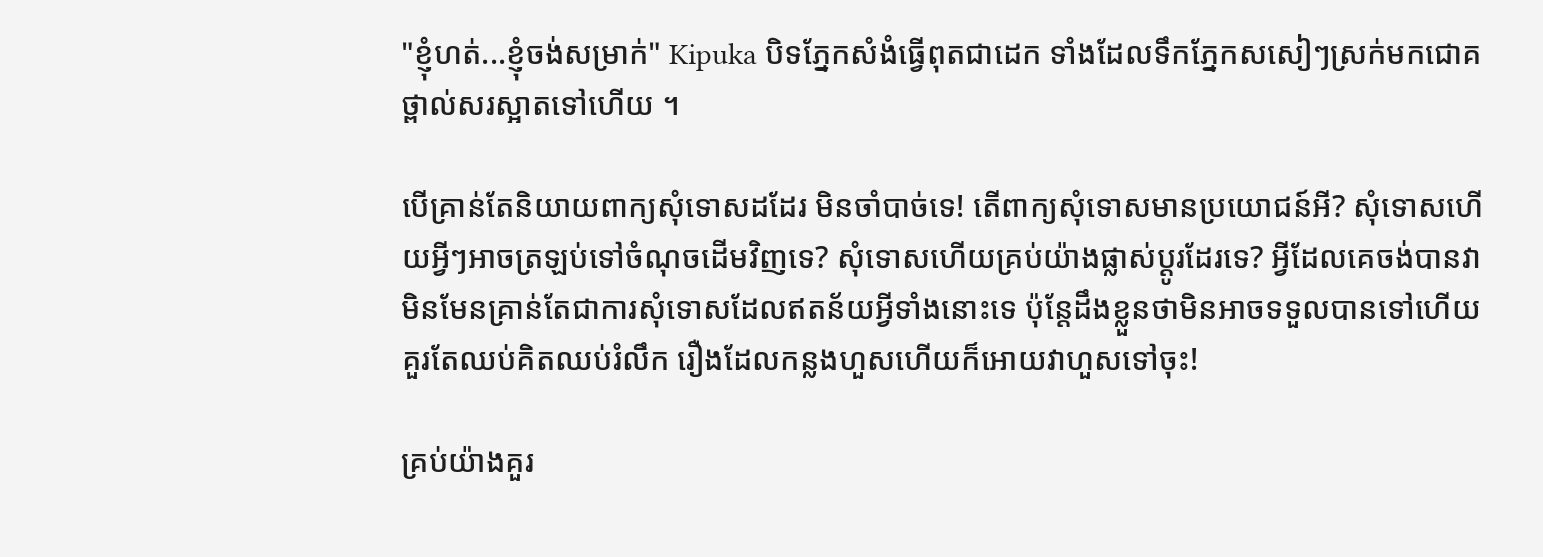"ខ្ញុំហត់...ខ្ញុំចង់សម្រាក់" Kipuka បិទភ្នែកសំងំធ្វើពុតជាដេក ទាំងដែលទឹកភ្នែកសសៀៗស្រក់មកជោគថ្ពាល់សរស្អាតទៅហើយ ។

បើគ្រាន់តែនិយាយពាក្យសុំទោសដដែរ មិនចាំបាច់ទេ! តើពាក្យសុំទោសមានប្រយោជន៍អី? សុំទោសហើយអ្វីៗអាចត្រឡប់ទៅចំណុចដើមវិញទេ? សុំទោសហើយគ្រប់យ៉ាងផ្លាស់ប្ដូរដែរទេ? អ្វីដែលគេចង់បានវាមិនមែនគ្រាន់តែជាការសុំទោសដែលឥតន័យអ្វីទាំងនោះទេ ប៉ុន្តែដឹងខ្លួនថាមិនអាចទទួលបានទៅហើយ គួរតែឈប់គិតឈប់រំលឹក រឿងដែលកន្លងហួសហើយក៏អោយវាហួសទៅចុះ!

គ្រប់យ៉ាងគួរ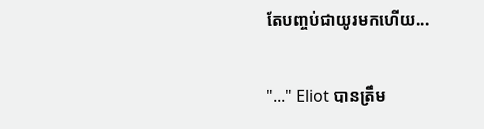តែបញ្ចប់ជាយូរមកហើយ...

"..." Eliot បានត្រឹម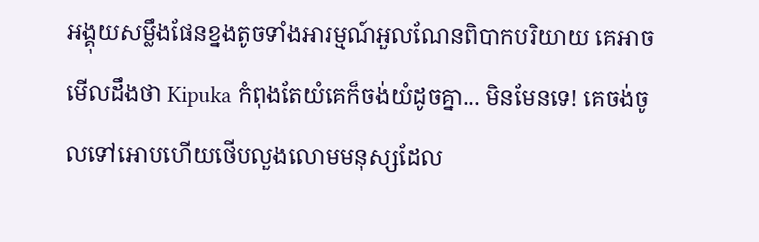អង្គុយសម្លឹងផែនខ្នងតូចទាំងអារម្មណ៍អួលណែនពិបាកបរិយាយ គេអាចមើលដឹងថា Kipuka កំពុងតែយំគេក៏ចង់យំដូចគ្នា... មិនមែនទេ! គេចង់ចូលទៅអោបហើយថើបលួងលោមមនុស្សដែល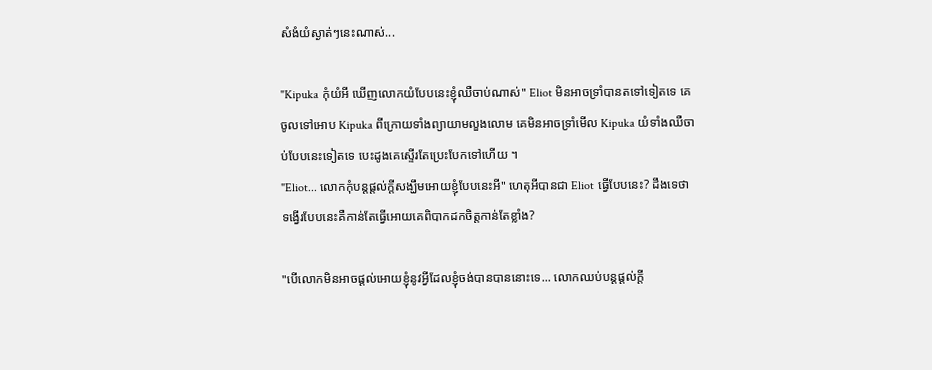សំងំយំស្ងាត់ៗនេះណាស់...

"Kipuka កុំយំអី ឃើញលោកយំបែបនេះខ្ញុំឈឺចាប់ណាស់" Eliot មិនអាចទ្រាំបានតទៅទៀតទេ គេចូលទៅអោប Kipuka ពីក្រោយទាំងព្យាយាមលួងលោម គេមិនអាចទ្រាំមើល Kipuka យំទាំងឈឺចាប់បែបនេះទៀតទេ បេះដូងគេស្ទើរតែប្រេះបែកទៅហើយ ។
"Eliot... លោកកុំបន្តផ្ដល់ក្ដីសង្ឃឹមអោយខ្ញុំបែបនេះអី" ហេតុអីបានជា Eliot ធ្វើបែបនេះ? ដឹងទេថាទង្វើរបែបនេះគឺកាន់តែធ្វើអោយគេពិបាកដកចិត្តកាន់តែខ្លាំង?

"បើលោកមិនអាចផ្ដល់អោយខ្ញុំនូវអ្វីដែលខ្ញុំចង់បានបាននោះទេ... លោកឈប់បន្តផ្ដល់ក្ដី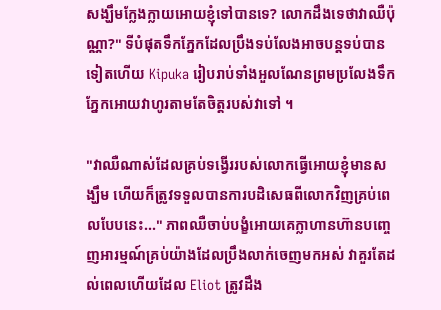សង្ឃឹមក្លែងក្លាយអោយខ្ញុំទៅបានទេ? លោកដឹងទេថាវាឈឺប៉ុណ្ណា?" ទីបំផុតទឹកភ្នែកដែលប្រឹងទប់លែងអាចបន្តទប់បានទៀតហើយ Kipuka រៀបរាប់ទាំងអួលណែនព្រមប្រលែងទឹកភ្នែកអោយវាហូរតាមតែចិត្តរបស់វាទៅ ។

"វាឈឺណាស់ដែលគ្រប់ទង្វើររបស់លោកធ្វើអោយខ្ញុំមានសង្ឃឹម ហើយក៏ត្រូវទទួលបានការបដិសេធពីលោកវិញគ្រប់ពេលបែបនេះ..." ភាពឈឺចាប់បង្ខំអោយគេក្លាហានហ៊ានបញ្ចេញអារម្មណ៍គ្រប់យ៉ាងដែលប្រឹងលាក់ចេញមកអស់ វាគួរតែដល់ពេលហើយដែល Eliot ត្រូវដឹង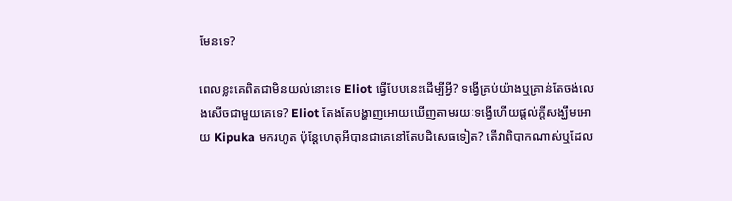មែនទេ?

ពេលខ្លះគេពិតជាមិនយល់នោះទេ Eliot ធ្វើបែបនេះដើម្បីអ្វី? ទង្វើគ្រប់យ៉ាងឬគ្រាន់តែចង់លេងសើចជាមួយគេទេ? Eliot តែងតែបង្ហាញអោយឃើញតាមរយៈទង្វើហើយផ្ដល់ក្ដីសង្ឃឹមអោយ Kipuka មករហូត ប៉ុន្តែហេតុអីបានជាគេនៅតែបដិសេធទៀត? តើវាពិបាកណាស់ឬដែល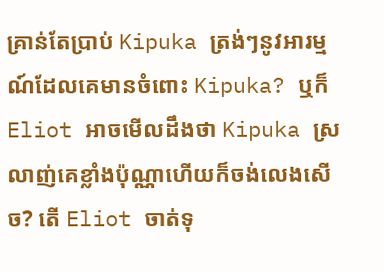គ្រាន់តែប្រាប់ Kipuka ត្រង់ៗនូវអារម្មណ៍ដែលគេមានចំពោះ Kipuka? ឬក៏ Eliot អាចមើលដឹងថា Kipuka ស្រលាញ់គេខ្លាំងប៉ុណ្ណាហើយក៏ចង់លេងសើច? តើ Eliot ចាត់ទុ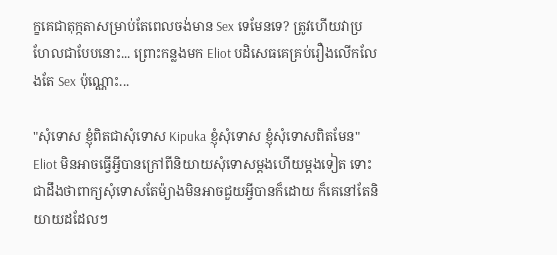ក្ខគេជាតុក្កតាសម្រាប់តែពេលចង់មាន Sex ទេមែនទេ? ត្រូវហើយវាប្រហែលជាបែបនោះ... ព្រោះកន្លងមក Eliot បដិសេធគេគ្រប់រឿងលើកលែងតែ Sex ប៉ុណ្ណោះ...

"សុំទោស ខ្ញុំពិតជាសុំទោស Kipuka ខ្ញុំសុំទោស ខ្ញុំសុំទោសពិតមែន" Eliot មិនអាចធ្វើអ្វីបានក្រៅពីនិយាយសុំទោសម្ដងហើយម្ដងទៀត ទោះជាដឹងថាពាក្យសុំទោសតែម៉្យាងមិនអាចជួយអ្វីបានក៏ដោយ ក៏គេនៅតែនិយាយដដែលៗ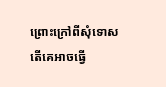ព្រោះក្រៅពីសុំទោសតើគេអាចធ្វើ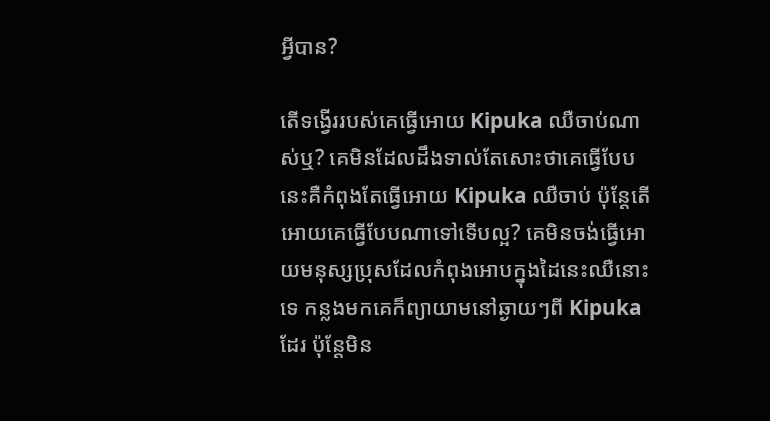អ្វីបាន?

តើទង្វើររបស់គេធ្វើអោយ Kipuka ឈឺចាប់ណាស់ឬ? គេមិនដែលដឹងទាល់តែសោះថាគេធ្វើបែបនេះគឺកំពុងតែធ្វើអោយ Kipuka ឈឺចាប់ ប៉ុន្តែតើអោយគេធ្វើបែបណាទៅទើបល្អ? គេមិនចង់ធ្វើអោយមនុស្សប្រុសដែលកំពុងអោបក្នុងដៃនេះឈឺនោះទេ កន្លងមកគេក៏ព្យាយាមនៅឆ្ងាយៗពី Kipuka ដែរ ប៉ុន្តែមិន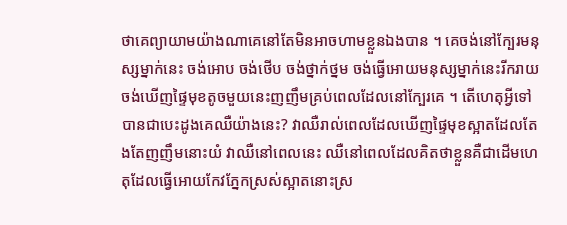ថាគេព្យាយាមយ៉ាងណាគេនៅតែមិនអាចហាមខ្លួនឯងបាន ។ គេចង់នៅក្បែរមនុស្សម្នាក់នេះ ចង់អោប ចង់ថើប ចង់ថ្នាក់ថ្នម ចង់ធ្វើអោយមនុស្សម្នាក់នេះរីករាយ ចង់ឃើញផ្ទៃមុខតូចមួយនេះញញឹមគ្រប់ពេលដែលនៅក្បែរគេ ។ តើហេតុអ្វីទៅបានជាបេះដូងគេឈឺយ៉ាងនេះ? វាឈឺរាល់ពេលដែលឃើញផ្ទៃមុខស្អាតដែលតែងតែញញឹមនោះយំ វាឈឺនៅពេលនេះ ឈឺនៅពេលដែលគិតថាខ្លួនគឺជាដើមហេតុដែលធ្វើអោយកែវភ្នែកស្រស់ស្អាតនោះស្រ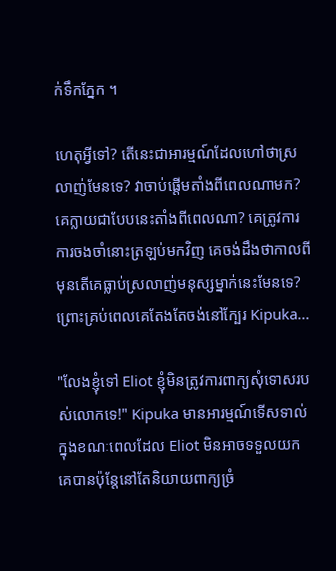ក់ទឹកភ្នែក ។

ហេតុអ្វីទៅ? តើនេះជាអារម្មណ៍ដែលហៅថាស្រលាញ់មែនទេ? វាចាប់ផ្ដើមតាំងពីពេលណាមក? គេក្លាយជាបែបនេះតាំងពីពេលណា? គេត្រូវការការចងចាំនោះត្រឡប់មកវិញ គេចង់ដឹងថាកាលពីមុនតើគេធ្លាប់ស្រលាញ់មនុស្សម្នាក់នេះមែនទេ? ព្រោះគ្រប់ពេលគេតែងតែចង់នៅក្បែរ Kipuka...

"លែងខ្ញុំទៅ Eliot ខ្ញុំមិនត្រូវការពាក្យសុំទោសរបស់លោកទេ!" Kipuka មានអារម្មណ៍ទើសទាល់ក្នុងខណៈពេលដែល Eliot មិនអាចទទួលយកគេបានប៉ុន្តែនៅតែនិយាយពាក្យច្រំ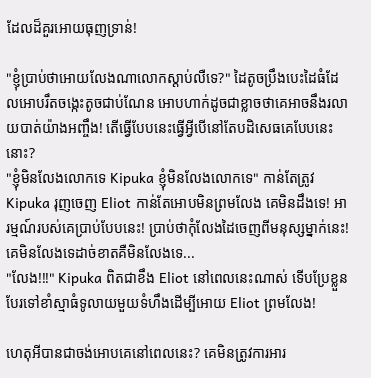ដែលដ៏គួរអោយធុញទ្រាន់!

"ខ្ញុំប្រាប់ថាអោយលែងណាលោកស្ដាប់លឺទេ?" ដៃតូចប្រឹងបេះដៃធំដែលអោបរឹតចង្កេះតូចជាប់ណែន អោបហាក់ដូចជាខ្លាចថាគេអាចនឹងរលាយបាត់យ៉ាងអញ្ចឹង! តើធ្វើបែបនេះធ្វើអ្វីបើនៅតែបដិសេធគេបែបនេះនោះ?
"ខ្ញុំមិនលែងលោកទេ Kipuka ខ្ញុំមិនលែងលោកទេ" កាន់តែត្រូវ Kipuka រុញចេញ Eliot កាន់តែអោបមិនព្រមលែង គេមិនដឹងទេ! អារម្មណ៍របស់គេប្រាប់បែបនេះ! ប្រាប់ថាកុំលែងដៃចេញពីមនុស្សម្នាក់នេះ! គេមិនលែងទេដាច់ខាតគឺមិនលែងទេ...
"លែង!!!" Kipuka ពិតជាខឹង Eliot នៅពេលនេះណាស់ ទើបប្រែខ្លួនបែរទៅខាំស្មាធំទូលាយមួយទំហឹងដើម្បីអោយ Eliot ព្រមលែង!

ហេតុអីបានជាចង់អោបគេនៅពេលនេះ? គេមិនត្រូវការអារ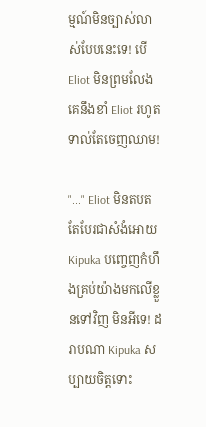ម្មណ៍មិនច្បាស់លាស់បែបនេះទេ! បើ Eliot មិនព្រមលែងគេនឹងខាំ Eliot រហូតទាល់តែចេញឈាម!

"..." Eliot មិនតបតតែបែរជាសំងំអោយ Kipuka បញ្ចេញកំហឹងគ្រប់យ៉ាងមកលើខ្លួនទៅវិញ មិនអីទេ! ដរាបណា Kipuka សប្បាយចិត្តទោះ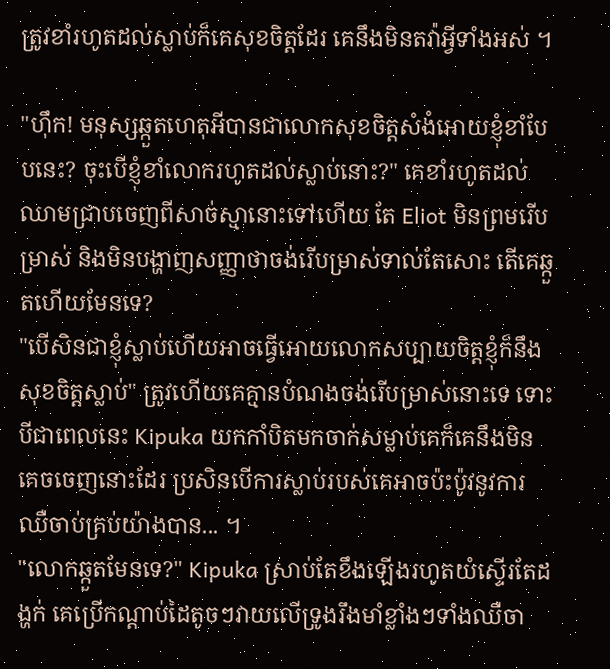ត្រូវខាំរហូតដល់ស្លាប់ក៏គេសុខចិត្តដែរ គេនឹងមិនតវ៉ាអ្វីទាំងអស់ ។

"ហ៊ឹក! មនុស្សឆ្កួតហេតុអីបានជាលោកសុខចិត្តសំងំអោយខ្ញុំខាំបែបនេះ? ចុះបើខ្ញុំខាំលោករហូតដល់ស្លាប់នោះ?" គេខាំរហូតដល់ឈាមជ្រាបចេញពីសាច់ស្មានោះទៅហើយ តែ Eliot មិនព្រមរើបម្រាស់ និងមិនបង្ហាញសញ្ញាថាចង់រើបម្រាស់ទាល់តែសោះ តើគេឆ្កួតហើយមែនទេ?
"បើសិនជាខ្ញុំស្លាប់ហើយអាចធ្វើអោយលោកសប្បាយចិត្តខ្ញុំក៏នឹងសុខចិត្តស្លាប់" ត្រូវហើយគេគ្មានបំណងចង់រើបម្រាស់នោះទេ ទោះបីជាពេលនេះ Kipuka យកកាំបិតមកចាក់សម្លាប់គេក៏គេនឹងមិនគេចចេញនោះដែរ ប្រសិនបើការស្លាប់របស់គេអាចប៉ះប៉ូវនូវការឈឺចាប់គ្រប់យ៉ាងបាន... ។
"លោកឆ្កួតមែនទេ?" Kipuka ស្រាប់តែខឹងឡើងរហូតយំស្ទើរតែដង្ហក់ គេប្រើកណ្ដាប់ដៃតូចៗវាយលើទ្រូងរឹងមាំខ្លាំងៗទាំងឈឺចា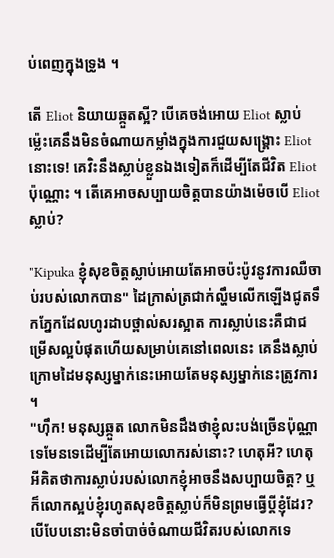ប់ពេញក្នុងទ្រូង ។

តើ Eliot និយាយឆ្កួតស្អី? បើគេចង់អោយ Eliot ស្លាប់ម្ល៉េះគេនឹងមិនចំណាយកម្លាំងក្នុងការជួយសង្រ្គោះ Eliot នោះទេ! គេវិះនឹងស្លាប់ខ្លួនឯងទៀតក៏ដើម្បីតែជីវិត Eliot ប៉ុណ្ណោះ ។ តើគេអាចសប្បាយចិត្តបានយ៉ាងម៉េចបើ Eliot ស្លាប់?

"Kipuka ខ្ញុំសុខចិត្តស្លាប់អោយតែអាចប៉ះប៉ូវនូវការឈឺចាប់របស់លោកបាន" ដៃក្រាស់ត្រជាក់ល្ហឹមលើកឡើងជូតទឹកភ្នែកដែលហូរដាបថ្ពាល់សរស្អាត ការស្លាប់នេះគឺជាជម្រើសល្អបំផុតហើយសម្រាប់គេនៅពេលនេះ គេនឹងស្លាប់ក្រោមដៃមនុស្សម្នាក់នេះអោយតែមនុស្សម្នាក់នេះត្រូវការ ។
"ហ៊ឹក! មនុស្សឆ្កួត លោកមិនដឹងថាខ្ញុំលះបង់ច្រើនប៉ុណ្ណាទេមែនទេដើម្បីតែអោយលោករស់នោះ? ហេតុអី? ហេតុអីគិតថាការស្លាប់របស់លោកខ្ញុំអាចនឹងសប្បាយចិត្ត? ឬក៏លោកស្អប់ខ្ញុំរហូតសុខចិត្តស្លាប់ក៏មិនព្រមធ្វើប្ដីខ្ញុំដែរ? បើបែបនោះមិនចាំបាច់ចំណាយជីវិតរបស់លោកទេ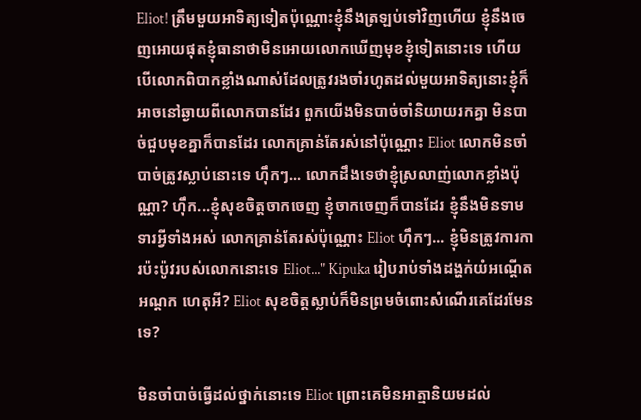Eliot! ត្រឹមមួយអាទិត្យទៀតប៉ុណ្ណោះខ្ញុំនឹងត្រឡប់ទៅវិញហើយ ខ្ញុំនឹងចេញអោយផុតខ្ញុំធានាថាមិនអោយលោកឃើញមុខខ្ញុំទៀតនោះទេ ហើយបើលោកពិបាកខ្លាំងណាស់ដែលត្រូវរងចាំរហូតដល់មួយអាទិត្យនោះខ្ញុំក៏អាចនៅឆ្ងាយពីលោកបានដែរ ពួកយើងមិនបាច់ចាំនិយាយរកគ្នា មិនបាច់ជួបមុខគ្នាក៏បានដែរ លោកគ្រាន់តែរស់នៅប៉ុណ្ណោះ Eliot លោកមិនចាំបាច់ត្រូវស្លាប់នោះទេ ហ៊ឹកៗ... លោកដឹងទេថាខ្ញុំស្រលាញ់លោកខ្លាំងប៉ុណ្ណា? ហ៊ឹក...ខ្ញុំសុខចិត្តចាកចេញ ខ្ញុំចាកចេញក៏បានដែរ ខ្ញុំនឹងមិនទាមទារអ្វីទាំងអស់ លោកគ្រាន់តែរស់ប៉ុណ្ណោះ Eliot ហ៊ឹកៗ... ខ្ញុំមិនត្រូវការការប៉ះប៉ូវរបស់លោកនោះទេ Eliot..." Kipuka រៀបរាប់ទាំងដង្ហក់យំអណ្ដើតអណ្ដក ហេតុអី? Eliot សុខចិត្តស្លាប់ក៏មិនព្រមចំពោះសំណើរគេដែរមែនទេ?

មិនចាំបាច់ធ្វើដល់ថ្នាក់នោះទេ Eliot ព្រោះគេមិនអាត្មានិយមដល់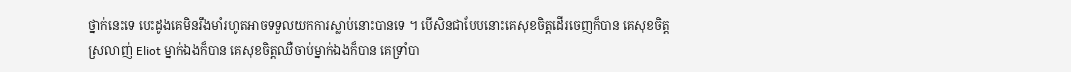ថ្នាក់នេះទេ បេះដូងគេមិនរឹងមាំរហូតអាចទទួលយកការស្លាប់នោះបានទេ ។ បើសិនជាបែបនោះគេសុខចិត្តដើរចេញក៏បាន គេសុខចិត្តស្រលាញ់ Eliot ម្នាក់ឯងក៏បាន គេសុខចិត្តឈឺចាប់ម្នាក់ឯងក៏បាន គេទ្រាំបា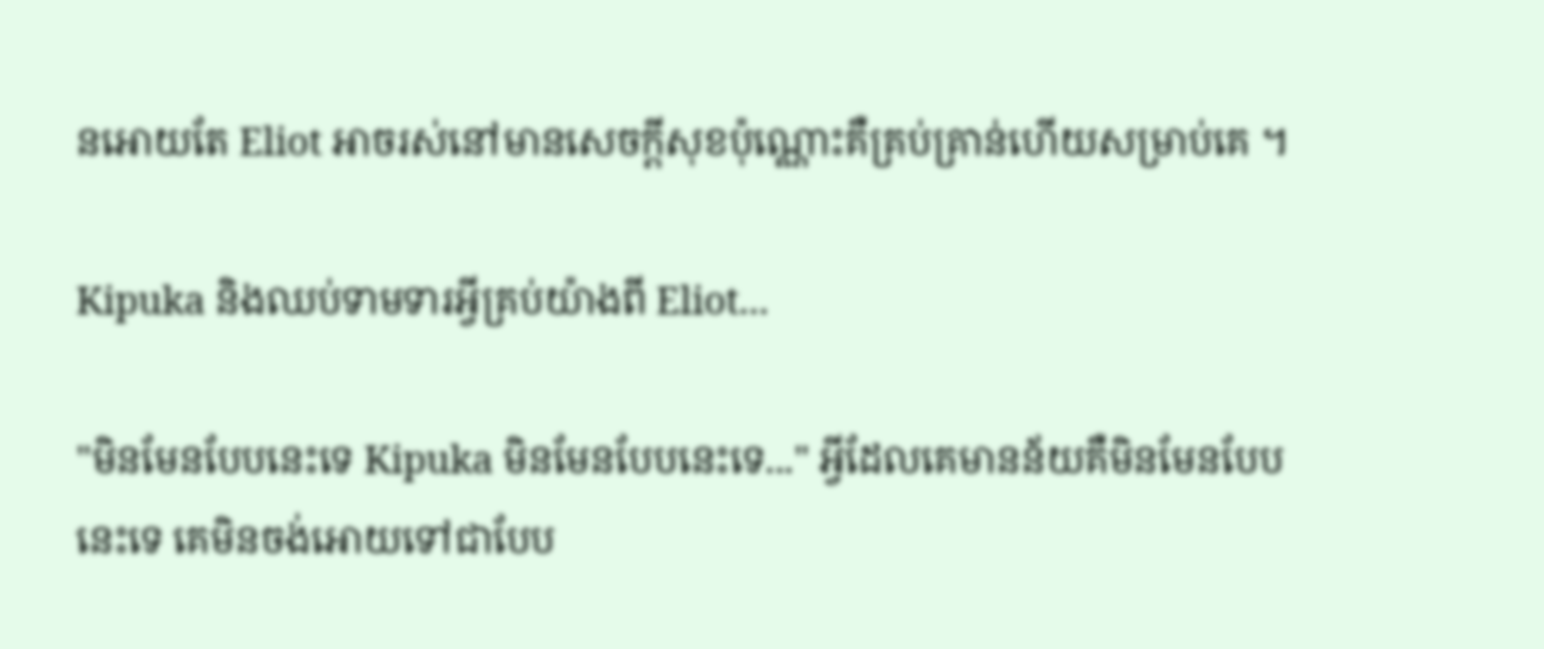នអោយតែ Eliot អាចរស់នៅមានសេចក្ដីសុខប៉ុណ្ណោះគឺគ្រប់គ្រាន់ហើយសម្រាប់គេ ។

Kipuka និងឈប់ទាមទារអ្វីគ្រប់យ៉ាងពី Eliot...

"មិនមែនបែបនេះទេ Kipuka មិនមែនបែបនេះទេ..." អ្វីដែលគេមានន័យគឺមិនមែនបែបនេះទេ គេមិនចង់អោយទៅជាបែប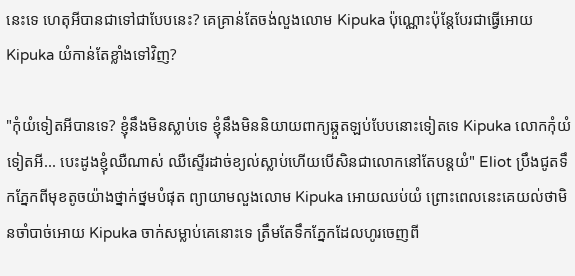នេះទេ ហេតុអីបានជាទៅជាបែបនេះ? គេគ្រាន់តែចង់លួងលោម Kipuka ប៉ុណ្ណោះប៉ុន្តែបែរជាធ្វើអោយ Kipuka យំកាន់តែខ្លាំងទៅវិញ?

"កុំយំទៀតអីបានទេ? ខ្ញុំនឹងមិនស្លាប់ទេ ខ្ញុំនឹងមិននិយាយពាក្យឆ្កួតឡប់បែបនោះទៀតទេ Kipuka លោកកុំយំទៀតអី... បេះដូងខ្ញុំឈឺណាស់ ឈឺស្ទើរដាច់ខ្យល់ស្លាប់ហើយបើសិនជាលោកនៅតែបន្តយំ" Eliot ប្រឹងជូតទឹកភ្នែកពីមុខតូចយ៉ាងថ្នាក់ថ្នមបំផុត ព្យាយាមលួងលោម Kipuka អោយឈប់យំ ព្រោះពេលនេះគេយល់ថាមិនចាំបាច់អោយ Kipuka ចាក់សម្លាប់គេនោះទេ ត្រឹមតែទឹកភ្នែកដែលហូរចេញពី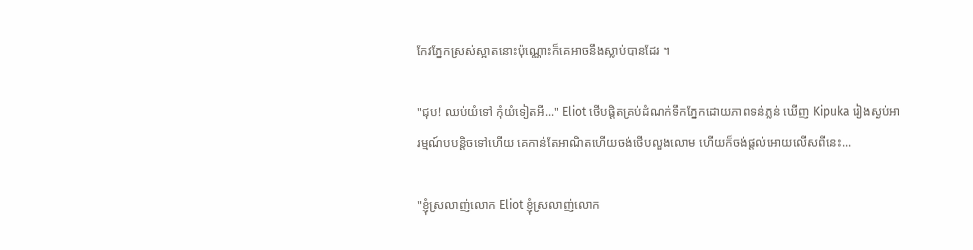កែវភ្នែកស្រស់ស្អាតនោះប៉ុណ្ណោះក៏គេអាចនឹងស្លាប់បានដែរ ។

"ជុប! ឈប់យំទៅ កុំយំទៀតអី..." Eliot ថើបផ្ដិតគ្រប់ដំណក់ទឹកភ្នែកដោយភាពទន់ភ្លន់ ឃើញ Kipuka រៀងស្ងប់អារម្មណ៍បបន្តិចទៅហើយ គេកាន់តែអាណិតហើយចង់ថើបលួងលោម ហើយក៏ចង់ផ្ដល់អោយលើសពីនេះ...

"ខ្ញុំស្រលាញ់លោក Eliot ខ្ញុំស្រលាញ់លោក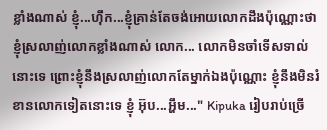ខ្លាំងណាស់ ខ្ញុំ...ហ៊ឹក...ខ្ញុំគ្រាន់តែចង់អោយលោកដឹងប៉ុណ្ណោះថាខ្ញុំស្រលាញ់លោកខ្លាំងណាស់ លោក... លោកមិនចាំទើសទាល់នោះទេ ព្រោះខ្ញុំនឹងស្រលាញ់លោកតែម្នាក់ឯងប៉ុណ្ណោះ ខ្ញុំនឹងមិនរំខានលោកទៀតនោះទេ ខ្ញុំ អ៊ុប...អ្ហឹម..." Kipuka រៀបរាប់ច្រើ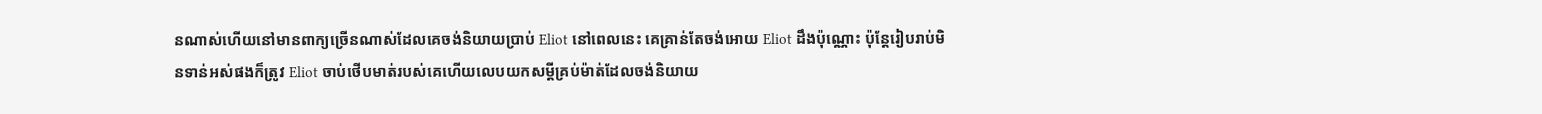នណាស់ហើយនៅមានពាក្យច្រើនណាស់ដែលគេចង់និយាយប្រាប់ Eliot នៅពេលនេះ គេគ្រាន់តែចង់អោយ Eliot ដឹងប៉ុណ្ណោះ ប៉ុន្តែរៀបរាប់មិនទាន់អស់ផងក៏ត្រូវ Eliot ចាប់ថើបមាត់របស់គេហើយលេបយកសម្ដីគ្រប់ម៉ាត់ដែលចង់និយាយ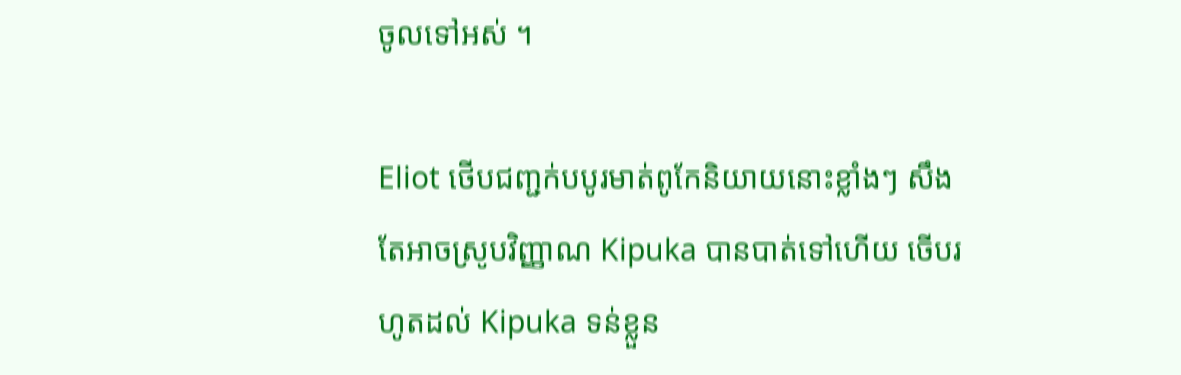ចូលទៅអស់ ។

Eliot ថើបជញ្ជក់បបូរមាត់ពូកែនិយាយនោះខ្លាំងៗ សឹងតែអាចស្រូបវិញ្ញាណ Kipuka បានបាត់ទៅហើយ ចើបរហូតដល់ Kipuka ទន់ខ្លួន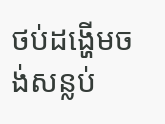ថប់ដង្ហើមចង់សន្លប់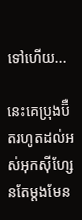ទៅហើយ...

នេះគេប្រុងប៊ឺតរហូតដល់អស់អុកស៊ីហ្សែនតែម្ដងមែន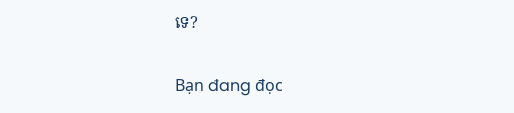ទេ?

Bạn đang đọc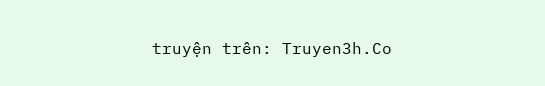truyện trên: Truyen3h.Co